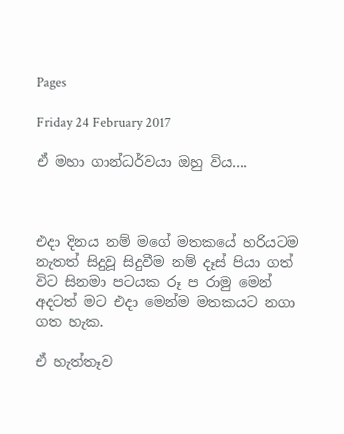Pages

Friday 24 February 2017

ඒ මහා ගාන්ධර්වයා ඔහු විය....



එදා දිනය නම් මගේ මතකයේ හරියටම නැතත් සිදුවූ සිදුවීම නම් දෑස් පියා ගත් විට සිනමා පටයක රූ ප රාමු මෙන් අදටත් මට එදා මෙන්ම මතකයට නගා ගත හැක.

ඒ හැත්තෑව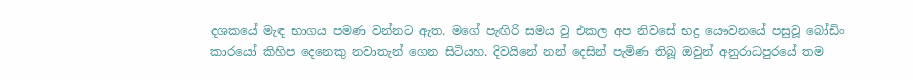දශකයේ මැඳ භාගය පමණ වන්නට ඇත. මගේ පැඟිරි සමය වු එකල අප නිවසේ භද්‍ර යෞවනයේ පසුවූ බෝඩිං කාරයෝ කිහිප දෙනෙකු නවාතැන් ගෙන සිටියහ. දිවයිනේ නන් දෙසින් පැමිණ තිබූ ඔවුන් අනුරාධපුරයේ තම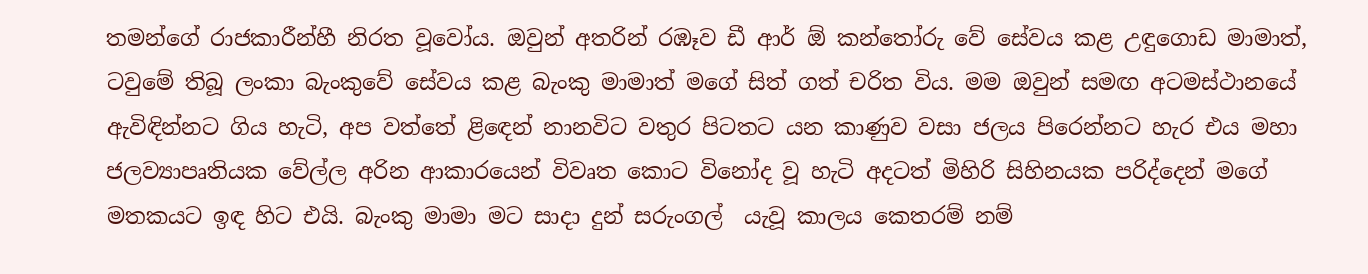තමන්ගේ රාජකාරීන්හී නිරත වූවෝය. ඔවුන් අතරින් රඹෑව ඩී ආර් ඕ කන්තෝරු වේ සේවය කළ උඳුගොඩ මාමාත්, ටවුමේ තිබූ ලංකා බැංකුවේ සේවය කළ බැංකු මාමාත් මගේ සිත් ගත් චරිත විය. මම ඔවුන් සමඟ අටමස්ථානයේ ඇවිඳින්නට ගිය හැටි, අප වත්තේ ළිඳෙන් නානවිට වතුර පිටතට යන කාණුව වසා ජලය පිරෙන්නට හැර එය මහා ජලව්‍යාපෘතියක වේල්ල අරින ආකාරයෙන් විවෘත කොට විනෝද වූ හැටි අදටත් මිහිරි සිහිනයක පරිද්දෙන් මගේ මතකයට ඉඳ හිට එයි. බැංකු මාමා මට සාදා දුන් සරුංගල්  යැවූ කාලය කෙතරම් නම්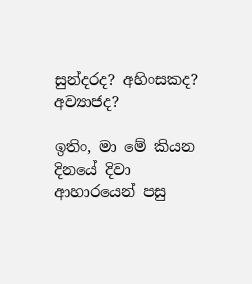සුන්දරද? අහිංසකද? අව්‍යාජද?

ඉතිං, මා මේ කියන දිනයේ දිවා ආහාරයෙන් පසු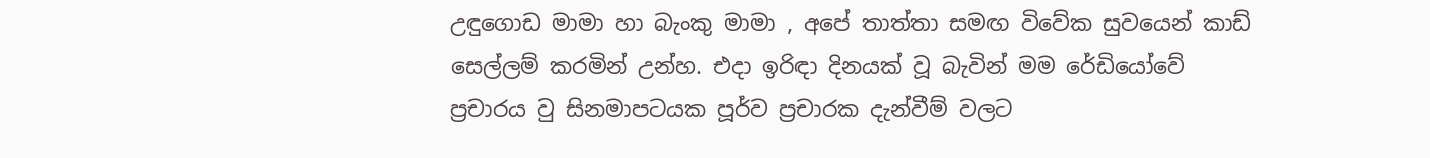උඳුගොඩ මාමා හා බැංකු මාමා , අපේ තාත්තා සමඟ විවේක සුවයෙන් කාඩ් සෙල්ලම් කරමින් උන්හ. එදා ඉරිඳා දිනයක් වූ බැවින් මම රේඩියෝවේ ප්‍රචාරය වු සිනමාපටයක පූර්ව ප්‍රචාරක දැන්වීම් වලට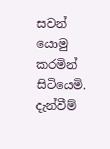සවන් යොමු කරමින් සිටියෙමි. දැන්වීම්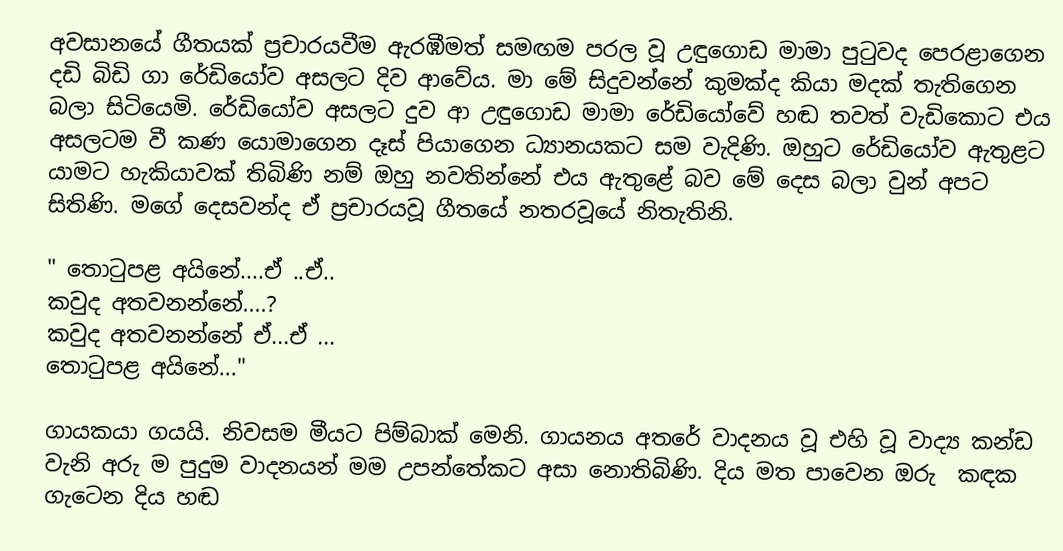අවසානයේ ගීතයක් ප්‍රචාරයවීම ඇරඹීමත් සමඟම පරල වූ උඳුගොඩ මාමා පුටුවද පෙරළාගෙන දඩි බිඩි ගා රේඩියෝව අසලට දිව ආවේය. මා මේ සිදුවන්නේ කුමක්ද කියා මදක් තැතිගෙන බලා සිටියෙමි. රේඩියෝව අසලට දුව ආ උඳුගොඩ මාමා රේඩියෝවේ හඬ තවත් වැඩිකොට එය අසලටම වී කණ යොමාගෙන දෑස් පියාගෙන ධ්‍යානයකට සම වැදිණි. ඔහුට රේඩියෝව ඇතුළට යාමට හැකියාවක් තිබිණි නම් ඔහු නවතින්නේ එය ඇතුළේ බව මේ දෙස බලා වුන් අපට සිතිණි. මගේ දෙසවන්ද ඒ ප්‍රචාරයවූ ගීතයේ නතරවූයේ නිතැතිනි.

" තොටුපළ අයිනේ....ඒ ..ඒ..
කවුද අතවනන්නේ....?
කවුද අතවනන්නේ ඒ...ඒ ...
තොටුපළ අයිනේ..."

ගායකයා ගයයි. නිවසම මීයට පිම්බාක් මෙනි. ගායනය අතරේ වාදනය වූ එහි වූ වාද්‍ය කන්ඩ වැනි අරු ම පුදුම වාදනයන් මම උපන්තේකට අසා නොතිබිණි. දිය මත පාවෙන ඔරු  කඳක ගැටෙන දිය හඬ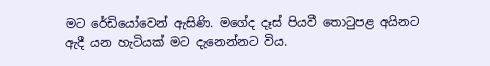මට රේඩියෝවෙන් ඇසිණි. මගේද දෑස් පියවී තොටුපළ අයිනට ඇදී යන හැටියක් මට දැනෙන්නට විය.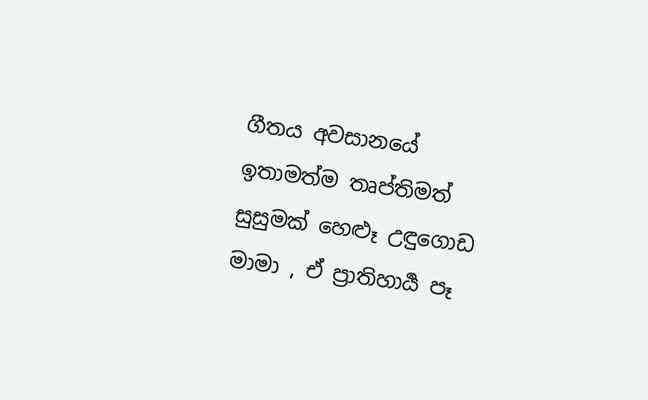ගීතය අවසානයේ ඉතාමත්ම තෘප්තිමත් සුසුමක් හෙළූ උඳුගොඩ මාමා , ඒ ප්‍රාතිහාර්‍ය පෑ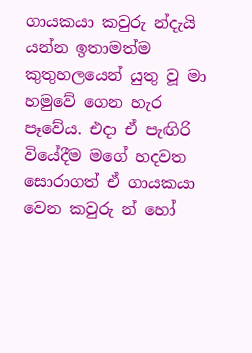ගායකයා කවුරු න්දැයි යන්න ඉතාමත්ම කුතුහලයෙන් යුතු වූ මා හමුවේ ගෙන හැර පෑවේය. එදා ඒ පැඟිරි වියේදීම මගේ හදවත සොරාගත් ඒ ගායකයා වෙන කවුරු න් හෝ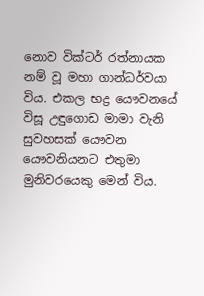නොව වික්ටර් රත්නායක නම් වූ මහා ගාන්ධර්වයා විය. එකල භද්‍ර යෞවනයේ විසූ උඳුගොඩ මාමා වැනි සුවහසක් යෞවන යෞවනියනට එතුමා මුනිවරයෙකු මෙන් විය.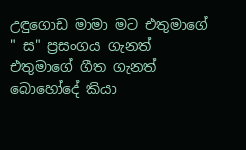උඳුගොඩ මාමා මට එතුමාගේ " ස" ප්‍රසංගය ගැනත් එතුමාගේ ගීත ගැනත් බොහෝදේ කියා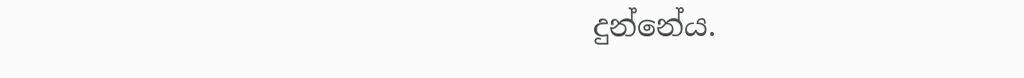දුන්නේය.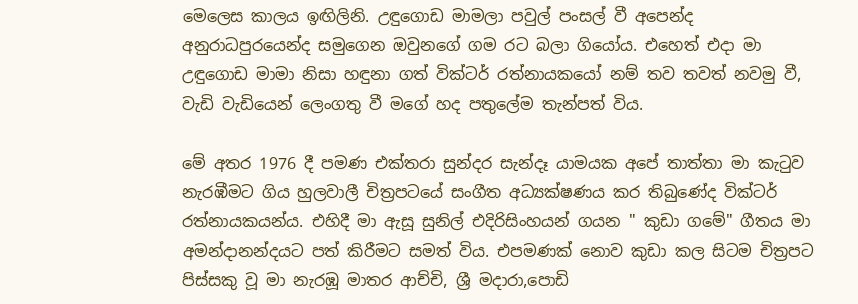මෙලෙස කාලය ඉඟිලිනි. උඳුගොඩ මාමලා පවුල් පංසල් වී අපෙන්ද අනුරාධපුරයෙන්ද සමුගෙන ඔවුනගේ ගම රට බලා ගියෝය. එහෙත් එදා මා උඳුගොඩ මාමා නිසා හඳුනා ගත් වික්ටර් රත්නායකයෝ නම් තව තවත් නවමු වී, වැඩි වැඩියෙන් ලෙංගතු වී මගේ හද පතුලේම තැන්පත් විය.

මේ අතර 1976 දී පමණ එක්තරා සුන්දර සැන්දෑ යාමයක අපේ තාත්තා මා කැටුව නැරඹීමට ගිය හුලවාලී චිත්‍රපටයේ සංගීත අධ්‍යක්ෂණය කර තිබුණේද වික්ටර් රත්නායකයන්ය. එහිදී මා ඇසූ සුනිල් එදිරිසිංහයන් ගයන " කුඩා ගමේ" ගීතය මා අමන්දානන්දයට පත් කිරීමට සමත් විය. එපමණක් නොව කුඩා කල සිටම චිත්‍රපට පිස්සකු වූ මා නැරඹූ මාතර ආච්චි, ශ්‍රී මදාරා,පොඩි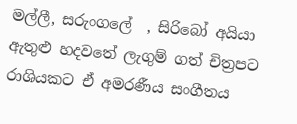මල්ලී, සරුංගලේ  , සිරිබෝ අයියා ඇතුළු හදවතේ ලැගුම් ගත් චිත්‍රපට රාශියකට ඒ අමරණීය සංගීතය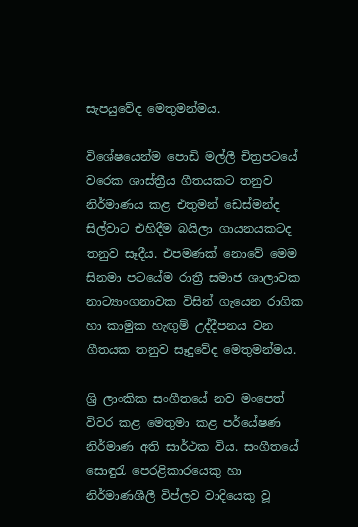සැපයුවේද මෙතුමන්මය.

විශේෂයෙන්ම පොඩි මල්ලී චිත්‍රපටයේ වරෙක ශාස්ත්‍රීය ගීතයකට තනුව නිර්මාණය කළ එතුමන් ඩෙස්මන්ද සිල්වාට එහිදීම බයිලා ගායනයකටද තනුව සෑදීය. එපමණක් නොවේ මෙම සිනමා පටයේම රාත්‍රී සමාජ ශාලාවක නාට්‍යාංගනාවක විසින් ගැයෙන රාගික හා කාමුක හැඟුම් උද්දීපනය වන ගීතයක තනුව සෑදුවේද මෙතුමන්මය.

ශ්‍රි ලාංකික සංගීතයේ නව මංපෙත් විවර කළ මෙතුමා කළ පර්යේෂණ නිර්මාණ අති සාර්ථක විය. සංගීතයේ සොඳුරැ පෙරළිකාරයෙකු හා නිර්මාණශීලී විප්ලව වාදියෙකු වූ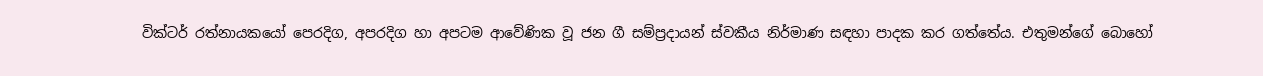වික්ටර් රත්නායකයෝ පෙරදිග, අපරදිග හා අපටම ආවේණික වූ ජන ගී සම්ප්‍රදායන් ස්වකීය නිර්මාණ සඳහා පාදක කර ගත්තේය. එතුමන්ගේ බොහෝ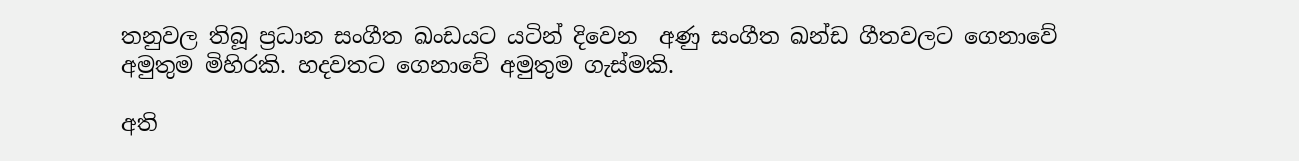තනුවල තිබූ ප්‍රධාන සංගීත ඛංඩයට යටින් දිවෙන  අණු සංගීත ඛන්ඩ ගීතවලට ගෙනාවේ අමුතුම මිහිරකි. හදවතට ගෙනාවේ අමුතුම ගැස්මකි.

අති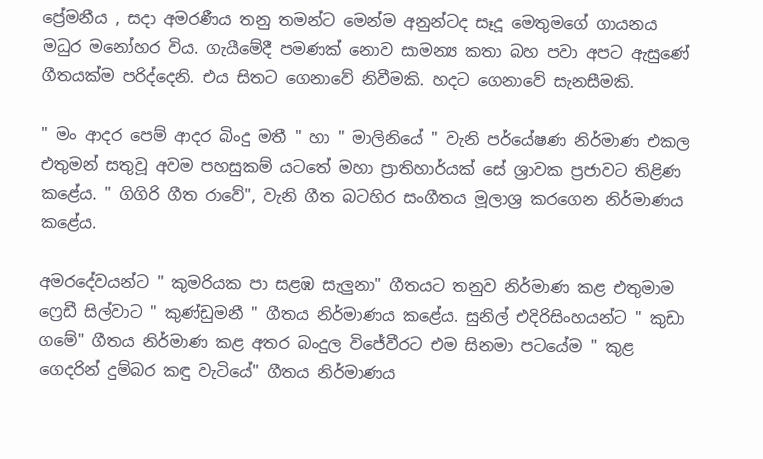ප්‍රේමනීය , සදා අමරණීය තනු තමන්ට මෙන්ම අනුන්ටද සෑදූ මෙතුමගේ ගායනය මධුර මනෝහර විය. ගැයීමේදී පමණක් නොව සාමන්‍ය කතා බහ පවා අපට ඇසුණේ ගීතයක්ම පරිද්දෙනි. එය සිතට ගෙනාවේ නිවීමකි. හදට ගෙනාවේ සැනසීමකි.

" මං ආදර පෙම් ආදර බිංදු මතී " හා " මාලිනියේ " වැනි පර්යේෂණ නිර්මාණ එකල එතුමන් සතුවූ අවම පහසුකම් යටතේ මහා ප්‍රාතිහාර්යක් සේ ශ්‍රාවක ප්‍රජාවට තිළිණ කළේය. " ගිගිරි ගීත රාවේ", වැනි ගීත බටහිර සංගීතය මූලාශ්‍ර කරගෙන නිර්මාණය කළේය.

අමරදේවයන්ට " කුමරියක පා සළඹ සැලුනා" ගීතයට තනුව නිර්මාණ කළ එතුමාම ෆ්‍රෙඩී සිල්වාට " කුණ්ඩුමනී " ගීතය නිර්මාණය කළේය. සුනිල් එදිරිසිංහයන්ට " කුඩා ගමේ" ගීතය නිර්මාණ කළ අතර බංදුල විජේවීරට එම සිනමා පටයේම " කුළ ගෙදරින් දුම්බර කඳු වැටියේ" ගීතය නිර්මාණය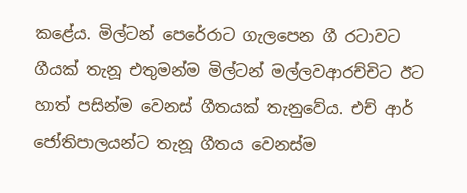කළේය. මිල්ටන් පෙරේරාට ගැලපෙන ගී රටාවට ගීයක් තැනූ එතුමන්ම මිල්ටන් මල්ලවආරච්චිට ඊට හාත් පසින්ම වෙනස් ගීතයක් තැනුවේය. එච් ආර් ජෝතිපාලයන්ට තැනූ ගීතය වෙනස්ම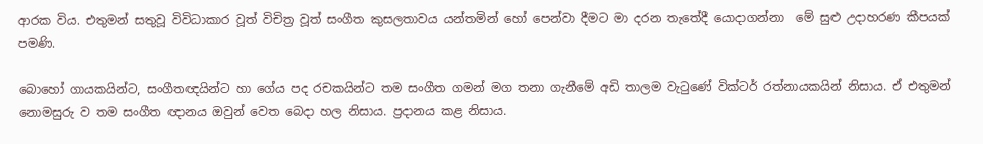ආරක විය. එතුමන් සතුවූ විවිධාකාර වූත් විචිත්‍ර වූත් සංගීත කුසලතාවය යන්තමින් හෝ පෙන්වා දීමට මා දරන තැතේදී යොදාගන්නා  මේ සුළු උදාහරණ කීපයක් පමණි.

බොහෝ ගායකයින්ට, සංගීතඥයින්ට හා ගේය පද රචකයින්ට තම සංගීත ගමන් මග තනා ගැනීමේ අඩි තාලම වැටුණේ වික්ටර් රත්නායකයින් නිසාය. ඒ එතුමන් නොමසුරු ව තම සංගීත ඥානය ඔවුන් වෙත බෙදා හල නිසාය. ප්‍රදානය කළ නිසාය.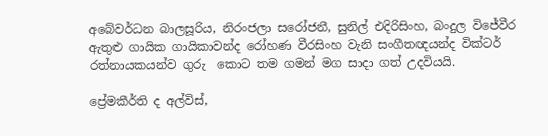අබේවර්ධන බාලසූරිය, නිරංජලා සරෝජනී, සුනිල් එදිරිසිංහ, බංදුල විජේවීර ඇතුළු ගායික ගායිකාවන්ද රෝහණ වීරසිංහ වැනි සංගීතඥයන්ද වික්ටර් රත්නායකයන්ව ගුරු  කොට තම ගමන් මග සාදා ගත් උදවියයි.

ප්‍රේමකීර්ති ද අල්විස්,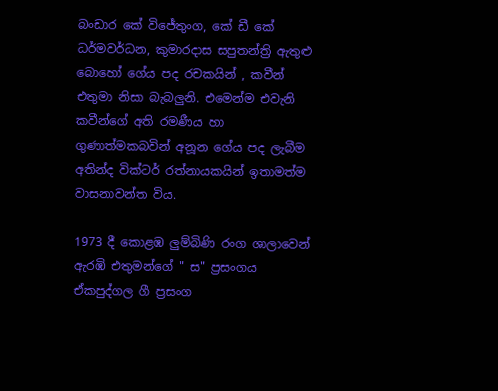බංඩාර කේ විජේතුංග, කේ ඩී කේ ධර්මවර්ධන, කුමාරදාස සපුතන්ත්‍රි ඇතුළු බොහෝ ගේය පද රචකයින් , කවීන් එතුමා නිසා බැබලුනි. එමෙන්ම එවැනි කවීන්ගේ අති රමණීය හා ගුණාත්මකබවින් අනූන ගේය පද ලැබීම අතින්ද වික්ටර් රත්නායකයින් ඉතාමත්ම වාසනාවන්ත විය.

1973 දී කොළඹ ලුම්බිණි රංග ශාලාවෙන් ඇරඹි එතුමන්ගේ " ස" ප්‍රසංගය ඒකපුද්ගල ගී ප්‍රසංග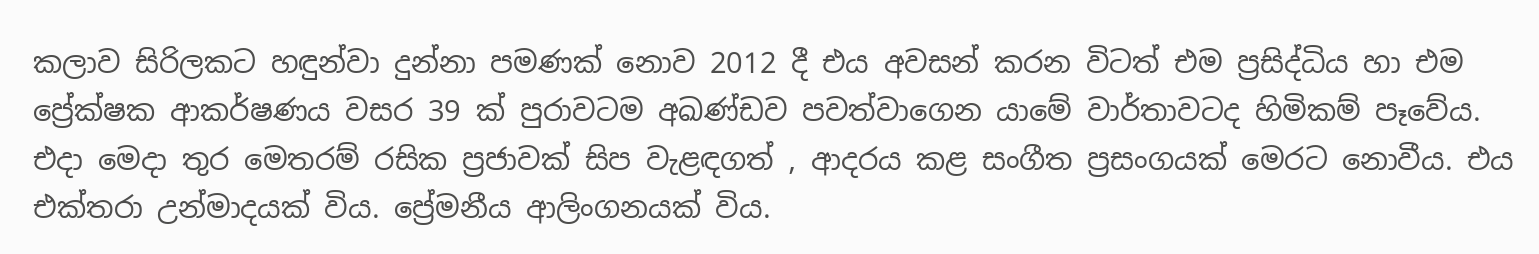කලාව සිරිලකට හඳුන්වා දුන්නා පමණක් නොව 2012 දී එය අවසන් කරන විටත් එම ප්‍රසිද්ධිය හා එම ප්‍රේක්ෂක ආකර්ෂණය වසර 39 ක් පුරාවටම අඛණ්ඩව පවත්වාගෙන යාමේ වාර්තාවටද හිමිකම් පෑවේය. එදා මෙදා තුර මෙතරම් රසික ප්‍රජාවක් සිප වැළඳගත් , ආදරය කළ සංගීත ප්‍රසංගයක් මෙරට නොවීය. එය එක්තරා උන්මාදයක් විය. ප්‍රේමනීය ආලිංගනයක් විය.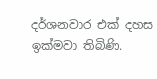දර්ශනවාර එක් දහස ඉක්මවා තිබිණි.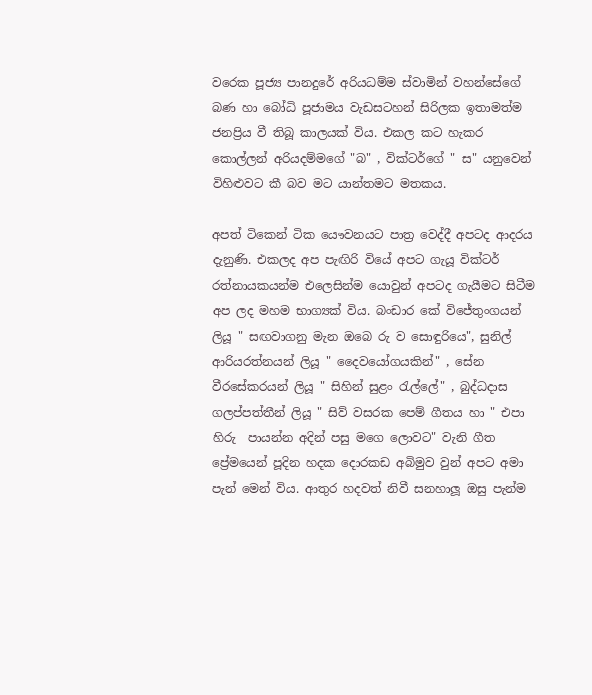වරෙක පූජ්‍ය පානදුරේ අරියධම්ම ස්වාමින් වහන්සේගේ බණ හා බෝධි පූජාමය වැඩසටහන් සිරිලක ඉතාමත්ම ජනප්‍රිය වී තිබූ කාලයක් විය. එකල කට හැකර කොල්ලන් අරියදම්මගේ "බ" , වික්ටර්ගේ " ස" යනුවෙන් විහිළුවට කී බව මට යාන්තමට මතකය.

අපත් ටිකෙන් ටික යෞවනයට පාත්‍ර වෙද්දී අපටද ආදරය දැනුණි. එකලද අප පැඟිරි වියේ අපට ගැයූ වික්ටර් රත්නායකයන්ම එලෙසින්ම යොවුන් අපටද ගැයීමට සිටීම අප ලද මහම භාග්‍යක් විය. බංඩාර කේ විජේතුංගයන් ලියූ " සඟවාගනු මැන ඔබෙ රු ව සොඳුරියෙ", සුනිල් ආරියරත්නයන් ලියූ " දෛවයෝගයකින්" , සේන වීරසේකරයන් ලියූ " සිහින් සුළං රැල්ලේ" , බුද්ධදාස ගලප්පත්තීන් ලියූ " සිව් වසරක පෙම් ගීතය හා " එපා හිරු  පායන්න අදින් පසු මගෙ ලොවට" වැනි ගීත ප්‍රේමයෙන් පූදින හදක දොරකඩ අබිමුව වුන් අපට අමා පැන් මෙන් විය. ආතුර හදවත් නිවී සනහාලූ ඔසු පැන්ම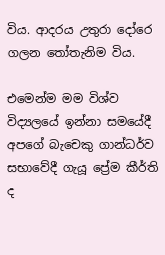විය. ආදරය උතුරා දෝරෙ ගලන තෝතැනිම විය.

එමෙන්ම මම විශ්ව විද්‍යලයේ ඉන්නා සමයේදී අපගේ බැචෙකු ගාන්ධර්ව සභාවේදී ගැයූ ප්‍රේම කීර්ති ද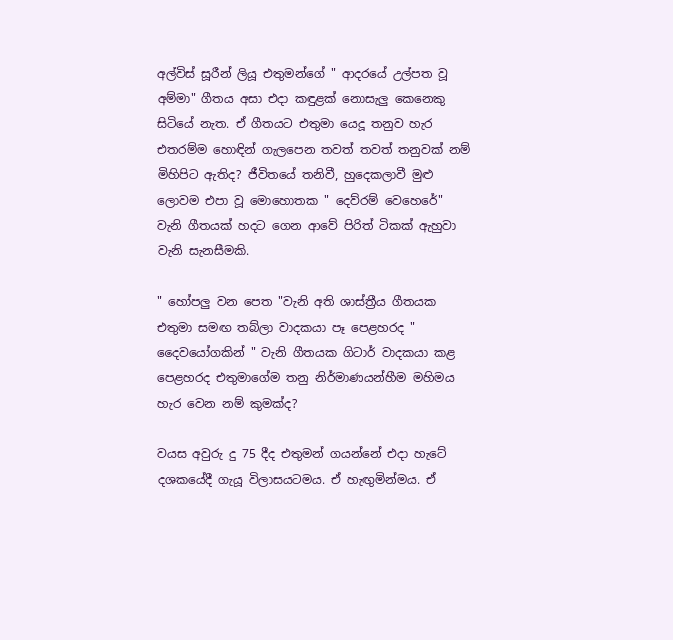අල්විස් සූරීන් ලියූ එතුමන්ගේ " ආදරයේ උල්පත වූ අම්මා" ගීතය අසා එදා කඳුළක් නොසැලු කෙනෙකු සිටියේ නැත. ඒ ගීතයට එතුමා යෙදූ තනුව හැර එතරම්ම හොඳින් ගැලපෙන තවත් තවත් තනුවක් නම් මිහිපිට ඇතිද? ජීවිතයේ තනිවී, හුදෙකලාවී මුළු ලොවම එපා වූ මොහොතක " දෙව්රම් වෙහෙරේ" වැනි ගීතයක් හදට ගෙන ආවේ පිරිත් ටිකක් ඇහුවා වැනි සැනසීමකි.

" හෝපලු වන පෙත "වැනි අති ශාස්ත්‍රීය ගීතයක එතුමා සමඟ තබ්ලා වාදකයා පෑ පෙළහරද " දෛවයෝගකින් " වැනි ගීතයක ගිටාර් වාදකයා කළ පෙළහරද එතුමාගේම තනු නිර්මාණයන්හීම මහිමය හැර වෙන නම් කුමක්ද?

වයස අවුරු දු 75 දීද එතුමන් ගයන්නේ එදා හැටේ දශකයේදී ගැයූ විලාසයටමය. ඒ හැඟුමින්මය. ඒ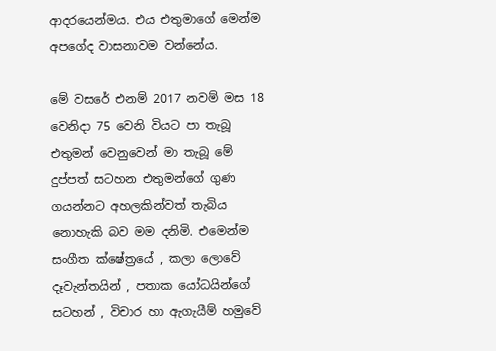ආදරයෙන්මය. එය එතුමාගේ මෙන්ම අපගේද වාසනාවම වන්නේය.

මේ වසරේ එනම් 2017 නවම් මස 18 වෙනිදා 75 වෙනි වියට පා තැබූ එතුමන් වෙනුවෙන් මා තැබූ මේ දුප්පත් සටහන එතුමන්ගේ ගුණ ගයන්නට අහලකින්වත් තැබිය නොහැකි බව මම දනිමි. එමෙන්ම සංගීත ක්ෂේත්‍රයේ , කලා ලොවේ දෑවැන්තයින් , පතාක යෝධයින්ගේ සටහන් , විචාර හා ඇගැයීම් හමුවේ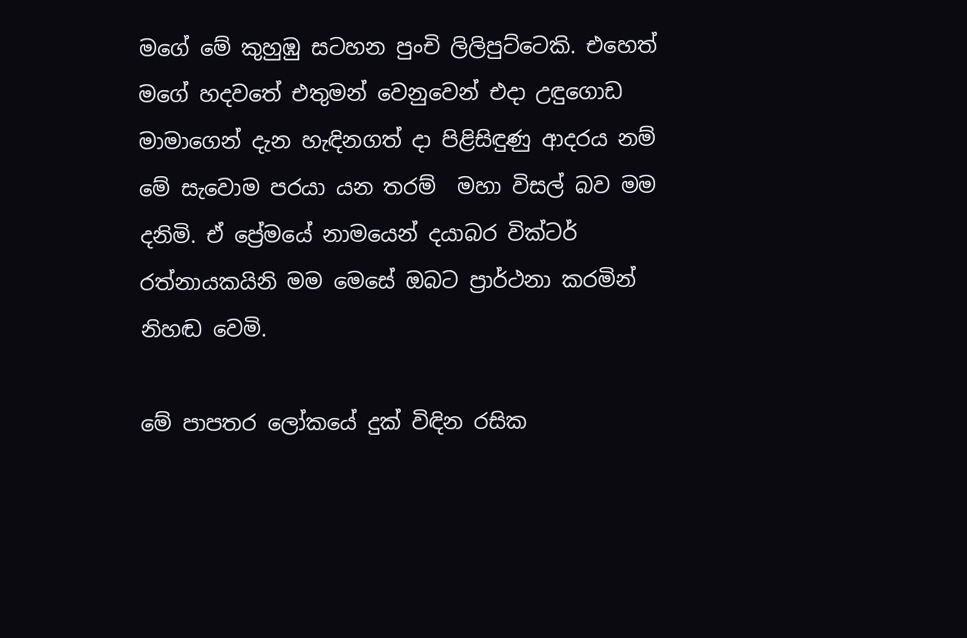මගේ මේ කුහුඹු සටහන පුංචි ලිලිපුට්ටෙකි. එහෙත් මගේ හදවතේ එතුමන් වෙනුවෙන් එදා උඳුගොඩ මාමාගෙන් දැන හැඳිනගත් දා පිළිසිඳුණු ආදරය නම් මේ සැවොම පරයා යන තරම්  මහා විසල් බව මම දනිමි. ඒ ප්‍රේමයේ නාමයෙන් දයාබර වික්ටර් රත්නායකයිනි මම මෙසේ ඔබට ප්‍රාර්ථනා කරමින් නිහඬ වෙමි.

මේ පාපතර ලෝකයේ දුක් විඳින රසික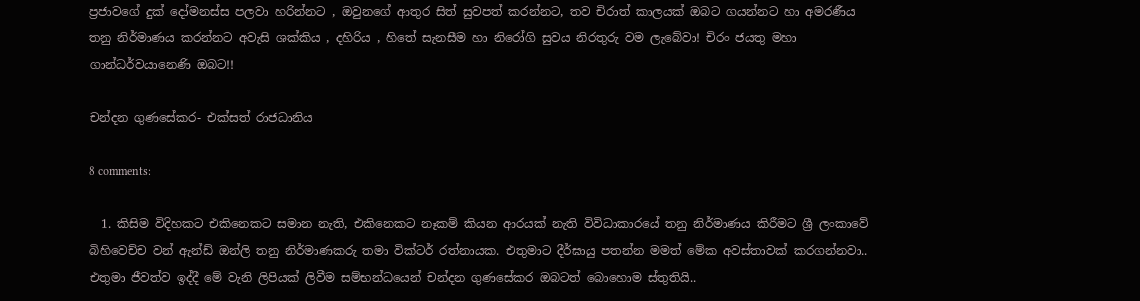ප්‍රජාවගේ දුක් දෝමනස්ස පලවා හරින්නට , ඔවුනගේ ආතුර සිත් සුවපත් කරන්නට, තව චිරාත් කාලයක් ඔබට ගයන්නට හා අමරණීය තනු නිර්මාණය කරන්නට අවැසි ශක්කිය , දහිරිය , හිතේ සැනසීම හා නිරෝගි සුවය නිරතුරු වම ලැබේවා! චිරං ජයතු මහා ගාන්ධර්වයානෙණි ඔබට!!

චන්දන ගුණසේකර- එක්සත් රාජධානිය

8 comments:

  1. කිසිම විදිහකට එකිනෙකට සමාන නැති, එකිනෙකට නෑකම් කියන ආරයක් නැති විවිධාකාරයේ තනු නිර්මාණය කිරීමට ශ්‍රී ලංකාවේ බිහිවෙච්ච වන් ඇන්ඩ් ඔන්ලි තනු නිර්මාණකරු තමා වික්ටර් රත්නායක. එතුමාට දීර්ඝායු පතන්න මමත් මේක අවස්තාවක් කරගන්නවා.. එතුමා ජීවත්ව ඉද්දී මේ වැනි ලිපියක් ලිවීම සම්භන්ධයෙන් චන්දන ගුණසේකර ඔබටත් බොහොම ස්තුතියි..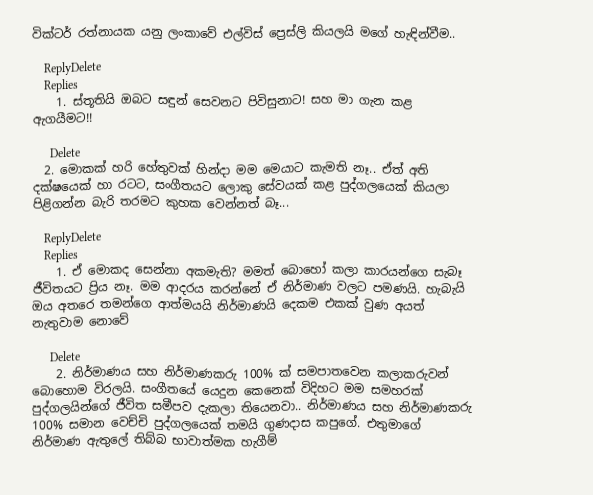වික්ටර් රත්නායක යනු ලංකාවේ එල්විස් ප්‍රෙස්ලි කියලයි මගේ හැඳින්වීම..

    ReplyDelete
    Replies
    1. ස්තූතියි ඔබට සඳුන් සෙවනට පිවිසුනාට! සහ මා ගැන කළ ඇගයීමට!!

      Delete
  2. මොකක් හරි හේතුවක් හින්දා මම මෙයාට කැමති නෑ.. ඒත් අති දක්ෂයෙක් හා රටට, සංගීතයට ලොකු සේවයක් කළ පුද්ගලයෙක් කියලා පිළිගන්න බැරි තරමට කුහක වෙන්නත් බෑ...

    ReplyDelete
    Replies
    1. ඒ මොකද සෙන්නා අකමැති? මමත් බොහෝ කලා කාරයන්ගෙ සැබෑ ජීවිතයට ප්‍රිය නෑ. මම ආදරය කරන්නේ ඒ නිර්මාණ වලට පමණයි. හැබැයි ඔය අතරෙ තමන්ගෙ ආත්මයයි නිර්මාණයි දෙකම එකක් වුණ අයත් නැතුවාම නොවේ

      Delete
    2. නිර්මාණය සහ නිර්මාණකරු 100% ක් සමපාතවෙන කලාකරුවන් බොහොම විරලයි. සංගීතයේ යෙදුන කෙනෙක් විදිහට මම සමහරක් පුද්ගලයින්ගේ ජීවිත සමීපව දැකලා තියෙනවා.. නිර්මාණය සහ නිර්මාණකරු 100% සමාන වෙච්චි පුද්ගලයෙක් තමයි ගුණදාස කපුගේ. එතුමාගේ නිර්මාණ ඇතුලේ තිබ්බ භාවාත්මක හැගීම්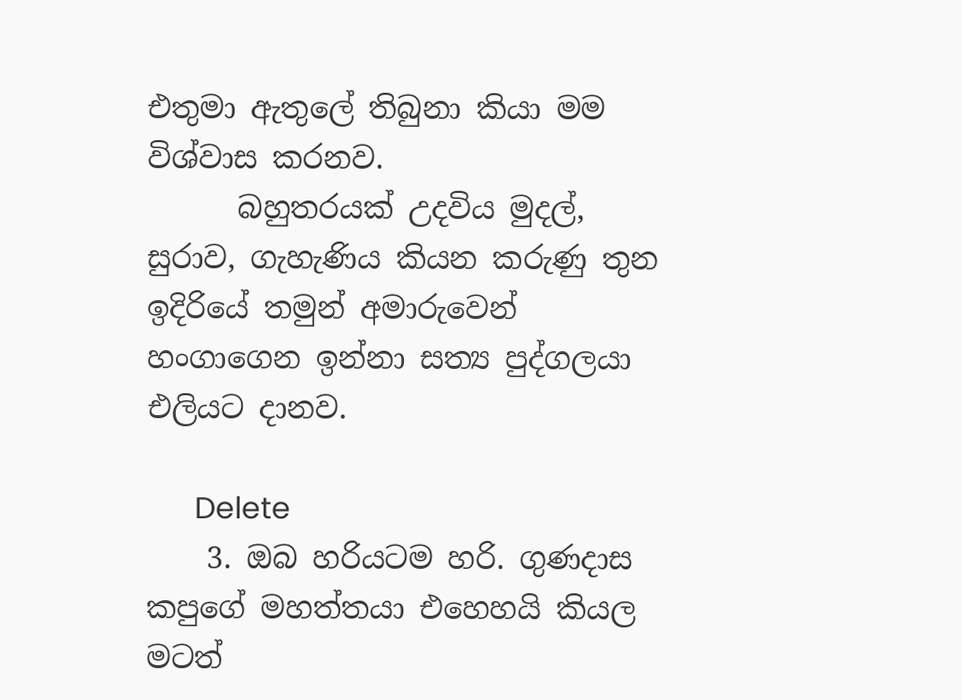එතුමා ඇතුලේ තිබුනා කියා මම විශ්වාස කරනව.
      බහුතරයක් උදවිය මුදල්, සුරාව, ගැහැණිය කියන කරුණු තුන ඉදිරියේ තමුන් අමාරුවෙන් හංගාගෙන ඉන්නා සත්‍ය පුද්ගලයා එලියට දානව.

      Delete
    3. ඔබ හරියටම හරි. ගුණදාස කපුගේ මහත්තයා එහෙහයි කියල මටත්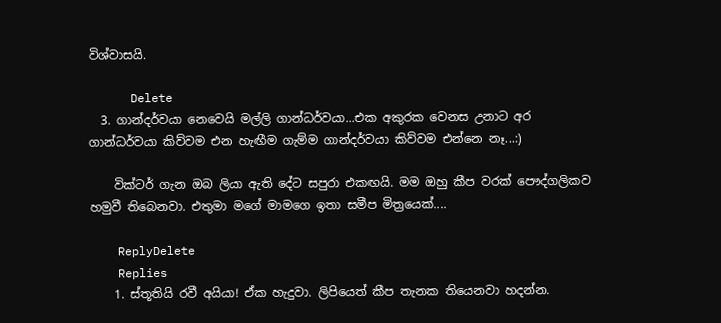විශ්වාසයි.

      Delete
  3. ගාන්දර්වයා නෙවෙයි මල්ලි ගාන්ධර්වයා...එක අකුරක වෙනස උනාට අර ගාන්ධර්වයා කිව්වම එන හැඟීම ගැම්ම ගාන්දර්වයා කිව්වම එන්නෙ නෑ...:)

    වික්ටර් ගැන ඔබ ලියා ඇති දේට සපුරා එකඟයි. මම ඔහු කීප වරක් පෞද්ගලිකව හමුවී තිබෙනවා. එතුමා මගේ මාමගෙ ඉතා සමීප මිත්‍රයෙක්....

    ReplyDelete
    Replies
    1. ස්තූතියි රවී අයියා! ඒක හැදුවා. ලිපියෙත් කීප තැනක තියෙනවා හදන්න.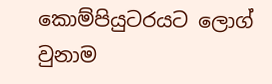කොම්පියුටරයට ලොග් වුනාම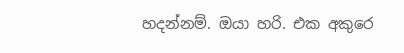හදන්නම්. ඔයා හරි. එක අකුරෙ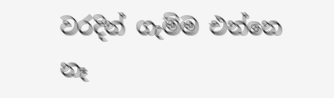වරදින් ගැම්ම එන්නෙ නෑ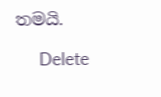තමයි.

      Delete